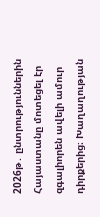2026թ․ ընտրություններին Հայաստանը մոտեցել էր զգալիորեն ավելի ամուր դիրքերից։ Խաղաղության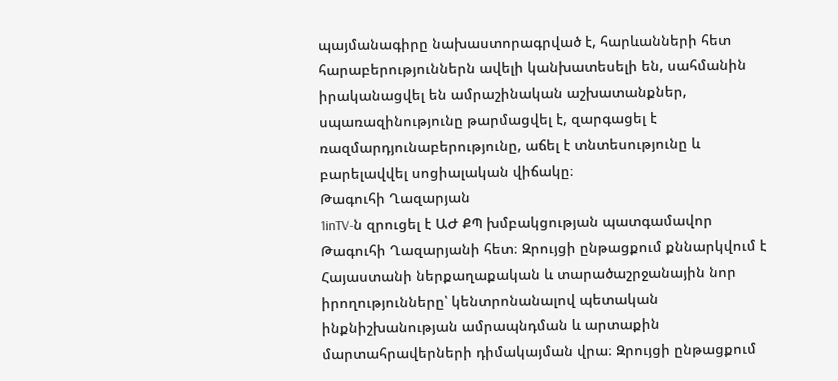պայմանագիրը նախաստորագրված է, հարևանների հետ հարաբերություններն ավելի կանխատեսելի են, սահմանին իրականացվել են ամրաշինական աշխատանքներ, սպառազինությունը թարմացվել է, զարգացել է ռազմարդյունաբերությունը, աճել է տնտեսությունը և բարելավվել սոցիալական վիճակը։
Թագուհի Ղազարյան
1inTV‑ն զրուցել է ԱԺ ՔՊ խմբակցության պատգամավոր Թագուհի Ղազարյանի հետ։ Զրույցի ընթացքում քննարկվում է Հայաստանի ներքաղաքական և տարածաշրջանային նոր իրողությունները՝ կենտրոնանալով պետական ինքնիշխանության ամրապնդման և արտաքին մարտահրավերների դիմակայման վրա։ Զրույցի ընթացքում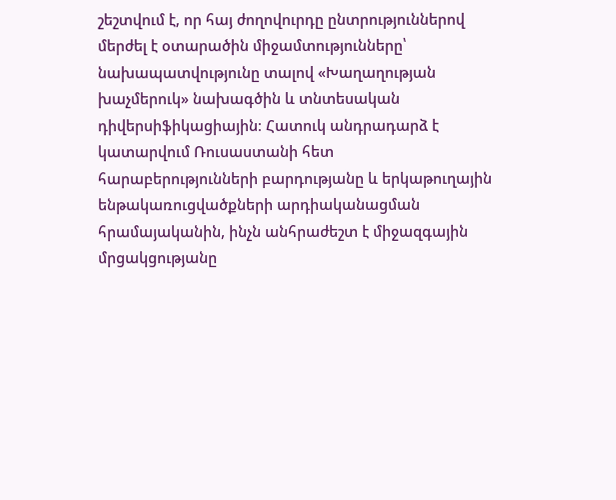շեշտվում է, որ հայ ժողովուրդը ընտրություններով մերժել է օտարածին միջամտությունները՝ նախապատվությունը տալով «Խաղաղության խաչմերուկ» նախագծին և տնտեսական դիվերսիֆիկացիային։ Հատուկ անդրադարձ է կատարվում Ռուսաստանի հետ հարաբերությունների բարդությանը և երկաթուղային ենթակառուցվածքների արդիականացման հրամայականին, ինչն անհրաժեշտ է միջազգային մրցակցությանը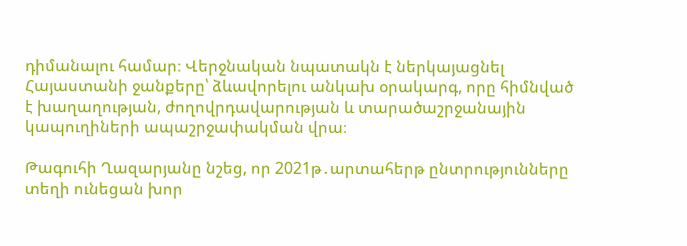դիմանալու համար։ Վերջնական նպատակն է ներկայացնել Հայաստանի ջանքերը՝ ձևավորելու անկախ օրակարգ, որը հիմնված է խաղաղության, ժողովրդավարության և տարածաշրջանային կապուղիների ապաշրջափակման վրա։

Թագուհի Ղազարյանը նշեց, որ 2021թ․արտահերթ ընտրությունները տեղի ունեցան խոր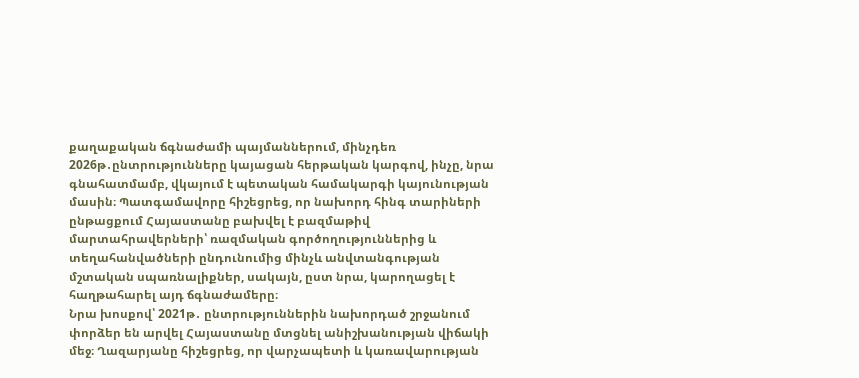քաղաքական ճգնաժամի պայմաններում, մինչդեռ 2026թ․ընտրությունները կայացան հերթական կարգով, ինչը, նրա գնահատմամբ, վկայում է պետական համակարգի կայունության մասին։ Պատգամավորը հիշեցրեց, որ նախորդ հինգ տարիների ընթացքում Հայաստանը բախվել է բազմաթիվ մարտահրավերների՝ ռազմական գործողություններից և տեղահանվածների ընդունումից մինչև անվտանգության մշտական սպառնալիքներ, սակայն, ըստ նրա, կարողացել է հաղթահարել այդ ճգնաժամերը։
Նրա խոսքով՝ 2021թ․ ընտրություններին նախորդած շրջանում փորձեր են արվել Հայաստանը մտցնել անիշխանության վիճակի մեջ։ Ղազարյանը հիշեցրեց, որ վարչապետի և կառավարության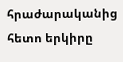հրաժարականից հետո երկիրը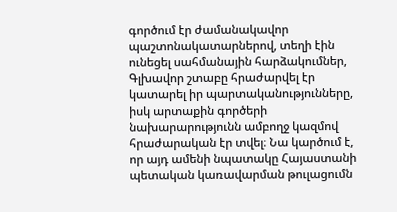գործում էր ժամանակավոր պաշտոնակատարներով, տեղի էին ունեցել սահմանային հարձակումներ, Գլխավոր շտաբը հրաժարվել էր կատարել իր պարտականությունները, իսկ արտաքին գործերի նախարարությունն ամբողջ կազմով հրաժարական էր տվել։ Նա կարծում է, որ այդ ամենի նպատակը Հայաստանի պետական կառավարման թուլացումն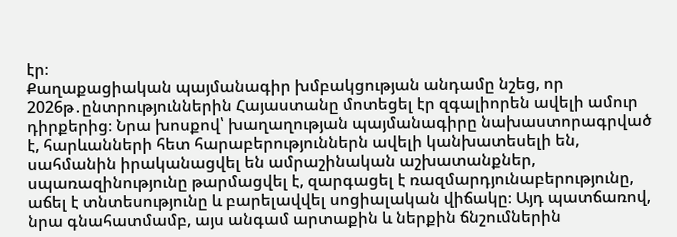էր։
Քաղաքացիական պայմանագիր խմբակցության անդամը նշեց, որ 2026թ․ընտրություններին Հայաստանը մոտեցել էր զգալիորեն ավելի ամուր դիրքերից։ Նրա խոսքով՝ խաղաղության պայմանագիրը նախաստորագրված է, հարևանների հետ հարաբերություններն ավելի կանխատեսելի են, սահմանին իրականացվել են ամրաշինական աշխատանքներ, սպառազինությունը թարմացվել է, զարգացել է ռազմարդյունաբերությունը, աճել է տնտեսությունը և բարելավվել սոցիալական վիճակը։ Այդ պատճառով, նրա գնահատմամբ, այս անգամ արտաքին և ներքին ճնշումներին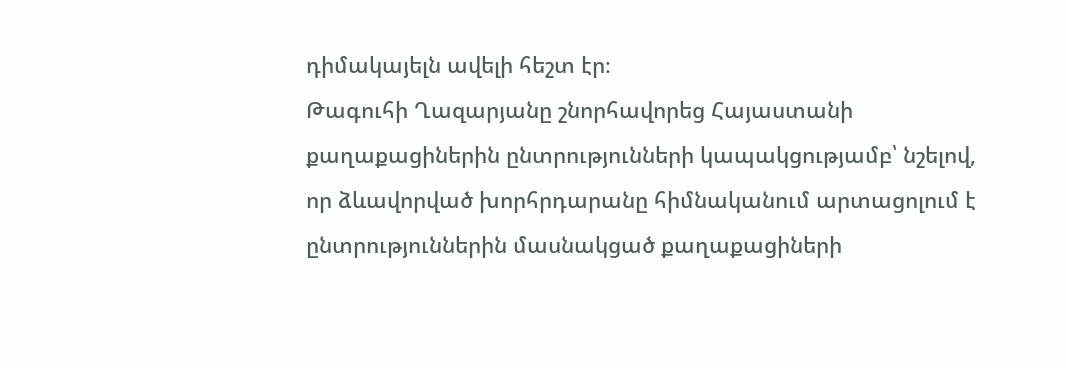դիմակայելն ավելի հեշտ էր։
Թագուհի Ղազարյանը շնորհավորեց Հայաստանի քաղաքացիներին ընտրությունների կապակցությամբ՝ նշելով, որ ձևավորված խորհրդարանը հիմնականում արտացոլում է ընտրություններին մասնակցած քաղաքացիների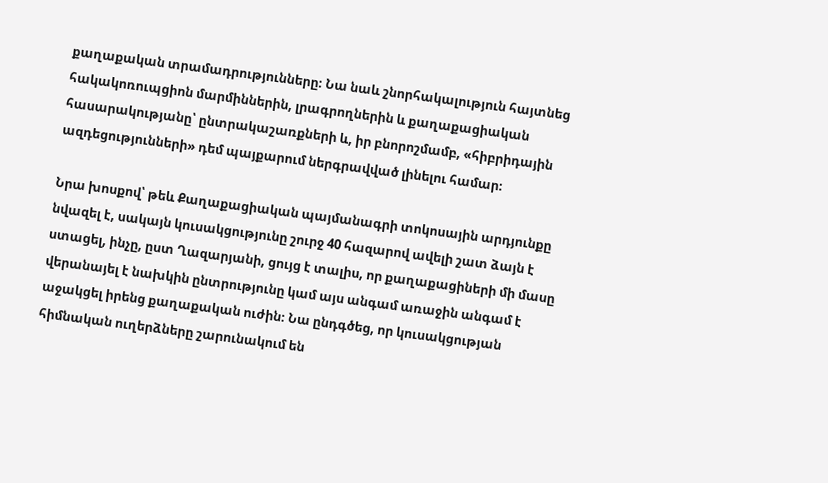քաղաքական տրամադրությունները։ Նա նաև շնորհակալություն հայտնեց հակակոռուպցիոն մարմիններին, լրագրողներին և քաղաքացիական հասարակությանը՝ ընտրակաշառքների և, իր բնորոշմամբ, «հիբրիդային ազդեցությունների» դեմ պայքարում ներգրավված լինելու համար։

Նրա խոսքով՝ թեև Քաղաքացիական պայմանագրի տոկոսային արդյունքը նվազել է, սակայն կուսակցությունը շուրջ 40 հազարով ավելի շատ ձայն է ստացել, ինչը, ըստ Ղազարյանի, ցույց է տալիս, որ քաղաքացիների մի մասը վերանայել է նախկին ընտրությունը կամ այս անգամ առաջին անգամ է աջակցել իրենց քաղաքական ուժին։ Նա ընդգծեց, որ կուսակցության հիմնական ուղերձները շարունակում են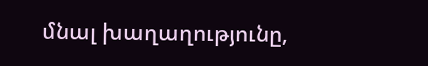մնալ խաղաղությունը,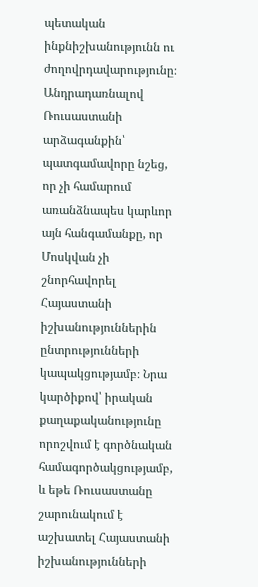պետական ինքնիշխանությունն ու ժողովրդավարությունը։
Անդրադառնալով Ռուսաստանի արձագանքին՝ պատգամավորը նշեց, որ չի համարում առանձնապես կարևոր այն հանգամանքը, որ Մոսկվան չի շնորհավորել Հայաստանի իշխանություններին ընտրությունների կապակցությամբ։ Նրա կարծիքով՝ իրական քաղաքականությունը որոշվում է գործնական համագործակցությամբ, և եթե Ռուսաստանը շարունակում է աշխատել Հայաստանի իշխանությունների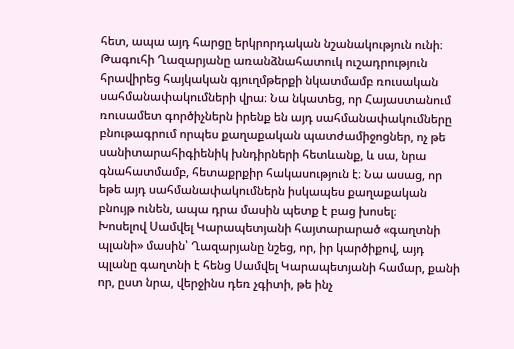հետ, ապա այդ հարցը երկրորդական նշանակություն ունի։
Թագուհի Ղազարյանը առանձնահատուկ ուշադրություն հրավիրեց հայկական գյուղմթերքի նկատմամբ ռուսական սահմանափակումների վրա։ Նա նկատեց, որ Հայաստանում ռուսամետ գործիչներն իրենք են այդ սահմանափակումները բնութագրում որպես քաղաքական պատժամիջոցներ, ոչ թե սանիտարահիգիենիկ խնդիրների հետևանք, և սա, նրա գնահատմամբ, հետաքրքիր հակասություն է։ Նա ասաց, որ եթե այդ սահմանափակումներն իսկապես քաղաքական բնույթ ունեն, ապա դրա մասին պետք է բաց խոսել։
Խոսելով Սամվել Կարապետյանի հայտարարած «գաղտնի պլանի» մասին՝ Ղազարյանը նշեց, որ, իր կարծիքով, այդ պլանը գաղտնի է հենց Սամվել Կարապետյանի համար, քանի որ, ըստ նրա, վերջինս դեռ չգիտի, թե ինչ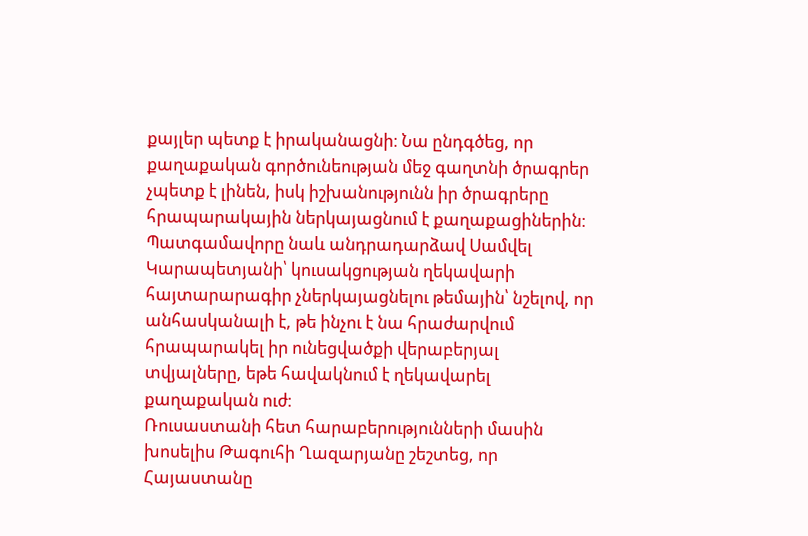քայլեր պետք է իրականացնի։ Նա ընդգծեց, որ քաղաքական գործունեության մեջ գաղտնի ծրագրեր չպետք է լինեն, իսկ իշխանությունն իր ծրագրերը հրապարակային ներկայացնում է քաղաքացիներին։
Պատգամավորը նաև անդրադարձավ Սամվել Կարապետյանի՝ կուսակցության ղեկավարի հայտարարագիր չներկայացնելու թեմային՝ նշելով, որ անհասկանալի է, թե ինչու է նա հրաժարվում հրապարակել իր ունեցվածքի վերաբերյալ տվյալները, եթե հավակնում է ղեկավարել քաղաքական ուժ։
Ռուսաստանի հետ հարաբերությունների մասին խոսելիս Թագուհի Ղազարյանը շեշտեց, որ Հայաստանը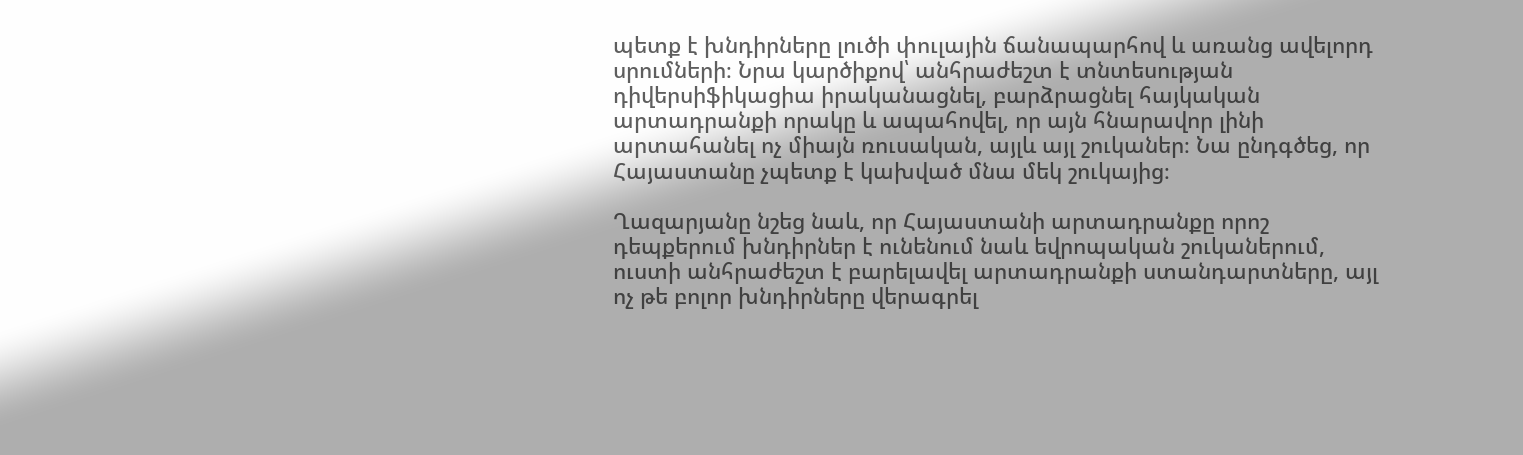պետք է խնդիրները լուծի փուլային ճանապարհով և առանց ավելորդ սրումների։ Նրա կարծիքով՝ անհրաժեշտ է տնտեսության դիվերսիֆիկացիա իրականացնել, բարձրացնել հայկական արտադրանքի որակը և ապահովել, որ այն հնարավոր լինի արտահանել ոչ միայն ռուսական, այլև այլ շուկաներ։ Նա ընդգծեց, որ Հայաստանը չպետք է կախված մնա մեկ շուկայից։

Ղազարյանը նշեց նաև, որ Հայաստանի արտադրանքը որոշ դեպքերում խնդիրներ է ունենում նաև եվրոպական շուկաներում, ուստի անհրաժեշտ է բարելավել արտադրանքի ստանդարտները, այլ ոչ թե բոլոր խնդիրները վերագրել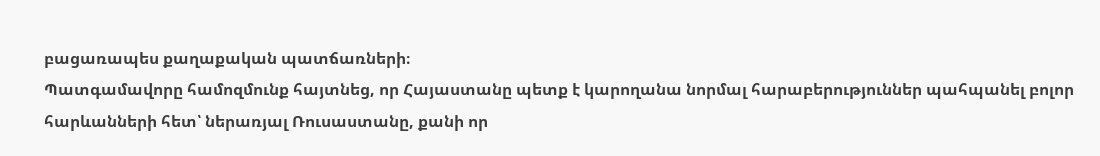բացառապես քաղաքական պատճառների։
Պատգամավորը համոզմունք հայտնեց, որ Հայաստանը պետք է կարողանա նորմալ հարաբերություններ պահպանել բոլոր հարևանների հետ՝ ներառյալ Ռուսաստանը, քանի որ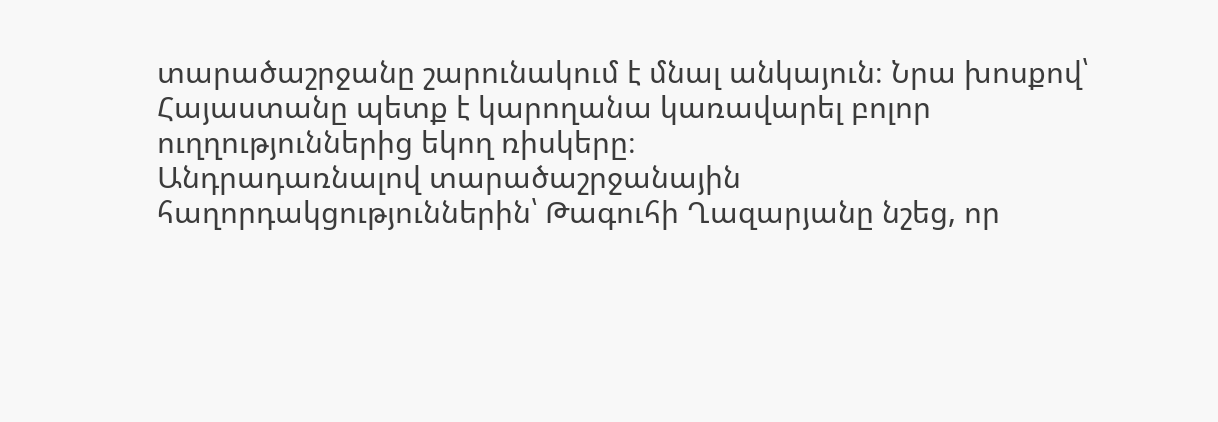տարածաշրջանը շարունակում է մնալ անկայուն։ Նրա խոսքով՝ Հայաստանը պետք է կարողանա կառավարել բոլոր ուղղություններից եկող ռիսկերը։
Անդրադառնալով տարածաշրջանային հաղորդակցություններին՝ Թագուհի Ղազարյանը նշեց, որ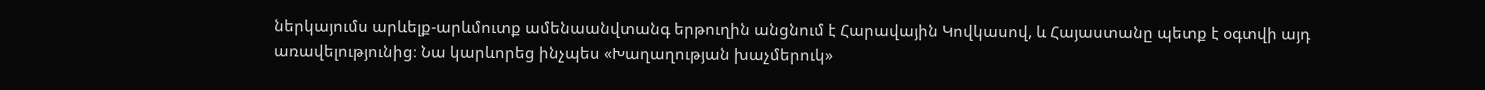ներկայումս արևելք-արևմուտք ամենաանվտանգ երթուղին անցնում է Հարավային Կովկասով, և Հայաստանը պետք է օգտվի այդ առավելությունից։ Նա կարևորեց ինչպես «Խաղաղության խաչմերուկ»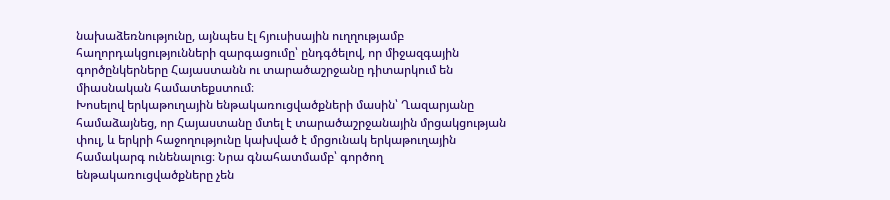նախաձեռնությունը, այնպես էլ հյուսիսային ուղղությամբ հաղորդակցությունների զարգացումը՝ ընդգծելով, որ միջազգային գործընկերները Հայաստանն ու տարածաշրջանը դիտարկում են միասնական համատեքստում։
Խոսելով երկաթուղային ենթակառուցվածքների մասին՝ Ղազարյանը համաձայնեց, որ Հայաստանը մտել է տարածաշրջանային մրցակցության փուլ, և երկրի հաջողությունը կախված է մրցունակ երկաթուղային համակարգ ունենալուց։ Նրա գնահատմամբ՝ գործող ենթակառուցվածքները չեն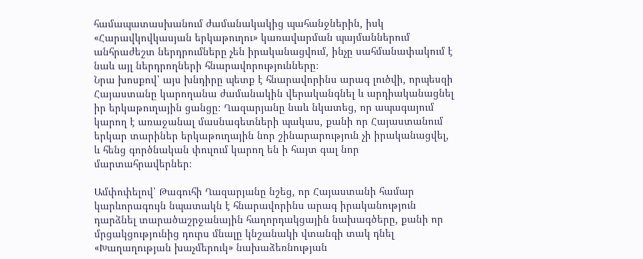համապատասխանում ժամանակակից պահանջներին, իսկ «Հարավկովկասյան երկաթուղու» կառավարման պայմաններում անհրաժեշտ ներդրումները չեն իրականացվում, ինչը սահմանափակում է նաև այլ ներդրողների հնարավորությունները։
Նրա խոսքով՝ այս խնդիրը պետք է հնարավորինս արագ լուծվի, որպեսզի Հայաստանը կարողանա ժամանակին վերականգնել և արդիականացնել իր երկաթուղային ցանցը։ Ղազարյանը նաև նկատեց, որ ապագայում կարող է առաջանալ մասնագետների պակաս, քանի որ Հայաստանում երկար տարիներ երկաթուղային նոր շինարարություն չի իրականացվել, և հենց գործնական փուլում կարող են ի հայտ գալ նոր մարտահրավերներ։

Ամփոփելով՝ Թագուհի Ղազարյանը նշեց, որ Հայաստանի համար կարևորագույն նպատակն է հնարավորինս արագ իրականություն դարձնել տարածաշրջանային հաղորդակցային նախագծերը, քանի որ մրցակցությունից դուրս մնալը կնշանակի վտանգի տակ դնել «Խաղաղության խաչմերուկ» նախաձեռնության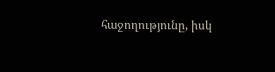հաջողությունը, իսկ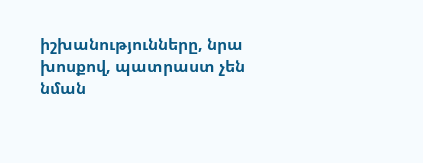իշխանությունները, նրա խոսքով, պատրաստ չեն նման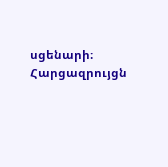սցենարի։
Հարցազրույցն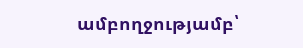ամբողջությամբ՝